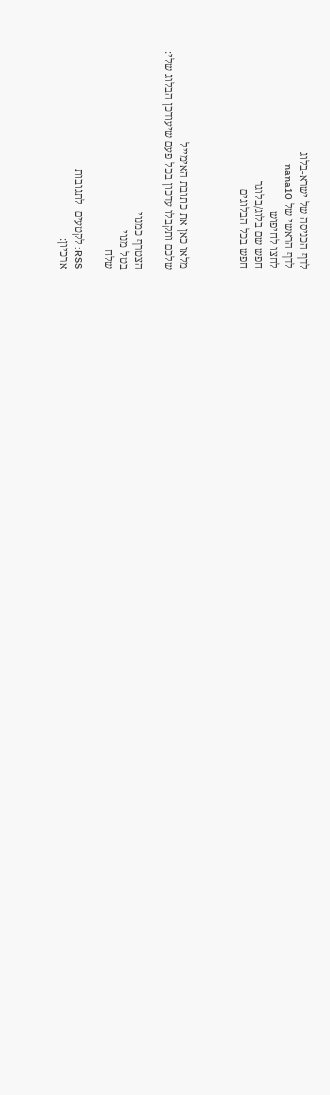לדף הכניסה של ישרא-בלוג
לדף הראשי של nana10
לחצו לחיפוש
חפש שם בלוג/בלוגר
חפש בכל הבלוגים



מלאו כאן את כתובת האימייל
שלכם ותקבלו עדכון בכל פעם שיעודכן הבלוג שלי:

הצטרף כמנוי
בטל מנוי
שלח

RSS: לקטעים  לתגובות
ארכיון: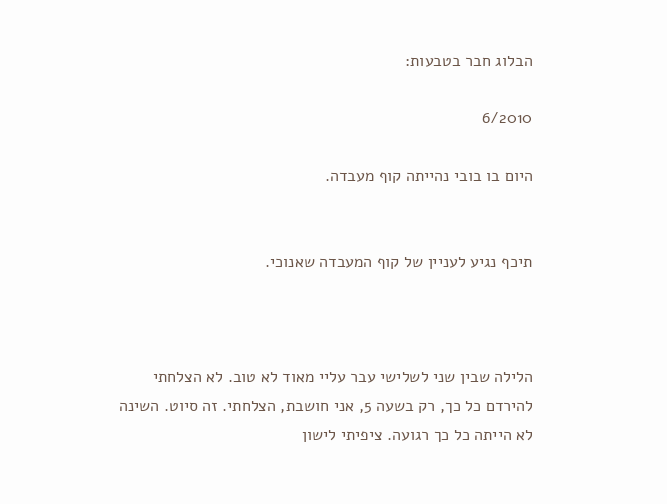הבלוג חבר בטבעות:

6/2010

היום בו בובי נהייתה קוף מעבדה.


תיכף נגיע לעניין של קוף המעבדה שאנוכי.



הלילה שבין שני לשלישי עבר עליי מאוד לא טוב. לא הצלחתי להירדם כל כך, רק בשעה 5, אני חושבת, הצלחתי. זה סיוט. השינה לא הייתה כל כך רגועה. ציפיתי לישון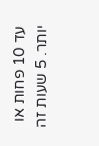עד 10 פחות או יותר. 5 שעות זה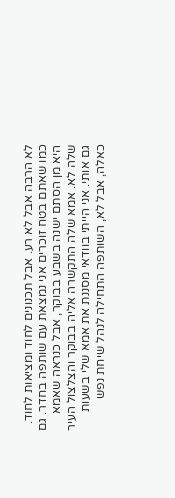לא הרבה אבל לא רע. אבל תכנונים לחוד ומציאות לחוד. כמו שאתם בטח זוכרים אני נמצאת עם שותפה בחדר. גם היא מן הסתם ישנה בשבע בבוקר, אבל כנראה שאמא שלה לא. אמא שלה התקשרה אליה בבוקר והצלצול העיר גם אותי. אני הייתי בוודאי מסננת את אמא שלי בשעות כאלה, אבל לא, השותפה התחילה לנהל שיחת נפש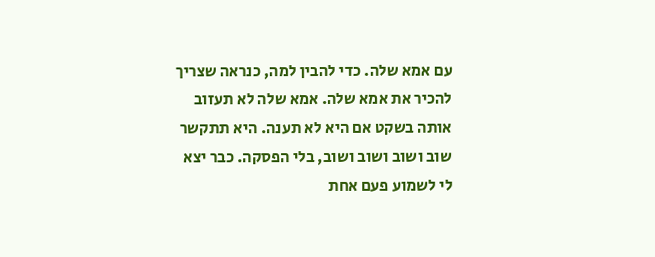עם אמא שלה. כדי להבין למה, כנראה שצריך להכיר את אמא שלה. אמא שלה לא תעזוב אותה בשקט אם היא לא תענה. היא תתקשר שוב ושוב ושוב ושוב, בלי הפסקה. כבר יצא לי לשמוע פעם אחת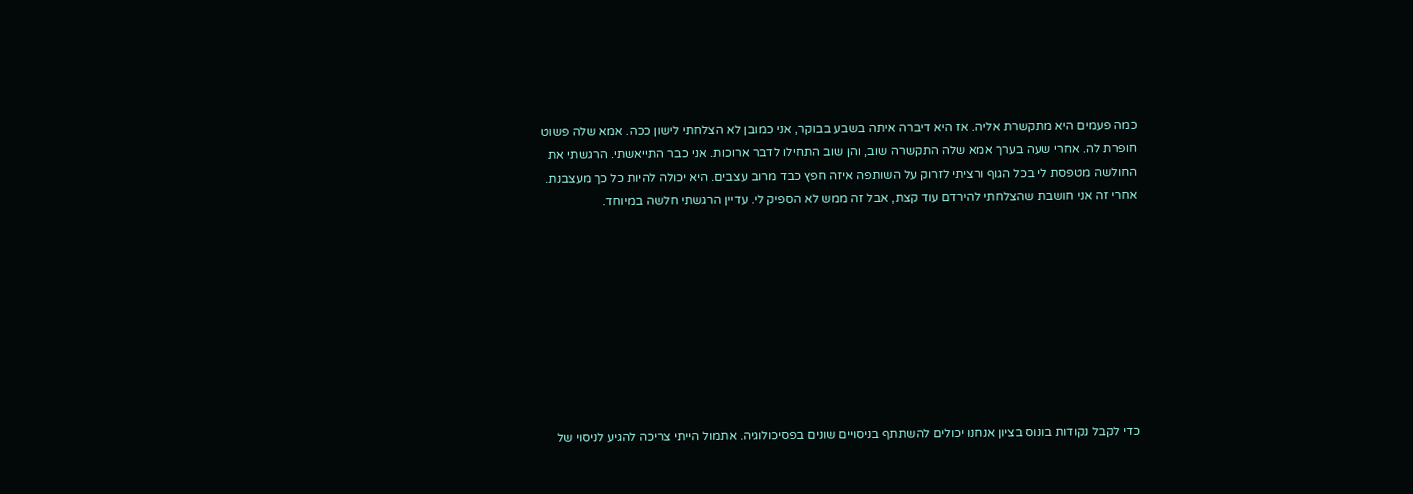כמה פעמים היא מתקשרת אליה. אז היא דיברה איתה בשבע בבוקר, אני כמובן לא הצלחתי לישון ככה. אמא שלה פשוט חופרת לה. אחרי שעה בערך אמא שלה התקשרה שוב, והן שוב התחילו לדבר ארוכות. אני כבר התייאשתי. הרגשתי את החולשה מטפסת לי בכל הגוף ורציתי לזרוק על השותפה איזה חפץ כבד מרוב עצבים. היא יכולה להיות כל כך מעצבנת. אחרי זה אני חושבת שהצלחתי להירדם עוד קצת, אבל זה ממש לא הספיק לי. עדיין הרגשתי חלשה במיוחד.









כדי לקבל נקודות בונוס בציון אנחנו יכולים להשתתף בניסויים שונים בפסיכולוגיה. אתמול הייתי צריכה להגיע לניסוי של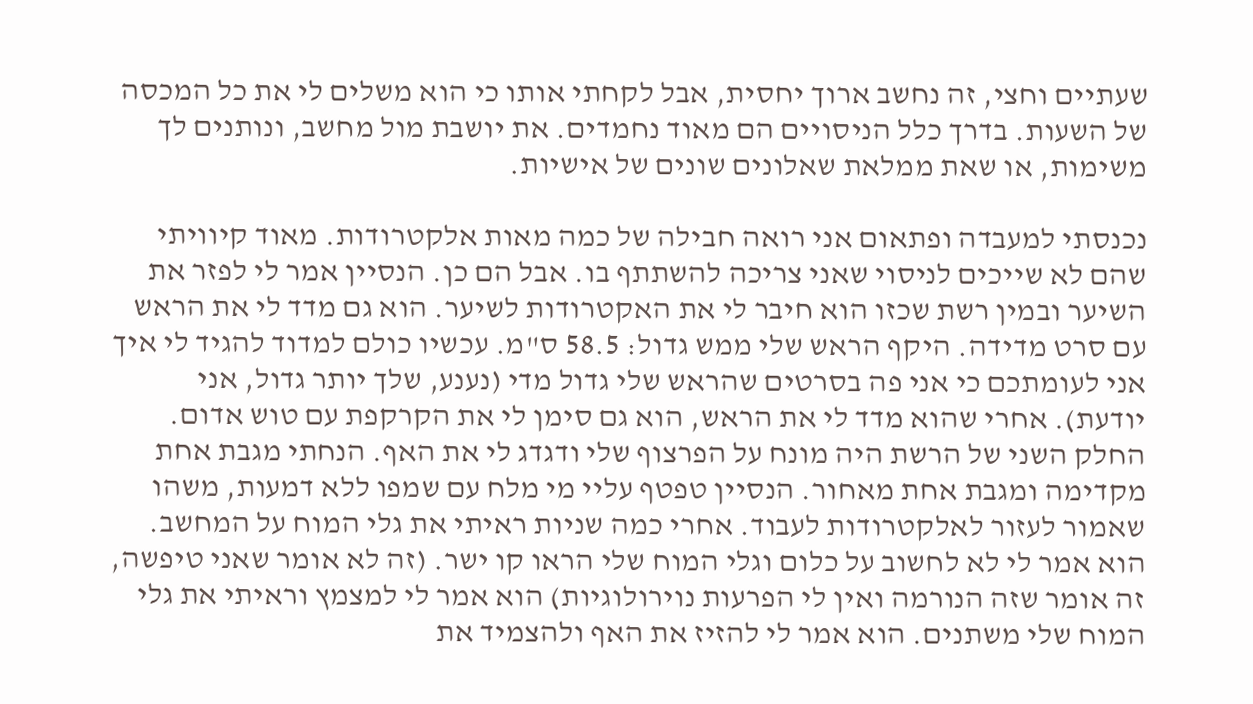שעתיים וחצי, זה נחשב ארוך יחסית, אבל לקחתי אותו כי הוא משלים לי את כל המכסה של השעות. בדרך כלל הניסויים הם מאוד נחמדים. את יושבת מול מחשב, ונותנים לך משימות, או שאת ממלאת שאלונים שונים של אישיות.

נכנסתי למעבדה ופתאום אני רואה חבילה של כמה מאות אלקטרודות. מאוד קיוויתי שהם לא שייכים לניסוי שאני צריכה להשתתף בו. אבל הם כן. הנסיין אמר לי לפזר את השיער ובמין רשת שכזו הוא חיבר לי את האקטרודות לשיער. הוא גם מדד לי את הראש עם סרט מדידה. היקף הראש שלי ממש גדול: 58.5 ס"מ. עכשיו כולם למדוד להגיד לי איך אני לעומתכם כי אני פה בסרטים שהראש שלי גדול מדי (נענע, שלך יותר גדול, אני יודעת). אחרי שהוא מדד לי את הראש, הוא גם סימן לי את הקרקפת עם טוש אדום. החלק השני של הרשת היה מונח על הפרצוף שלי ודגדג לי את האף. הנחתי מגבת אחת מקדימה ומגבת אחת מאחור. הנסיין טפטף עליי מי מלח עם שמפו ללא דמעות, משהו שאמור לעזור לאלקטרודות לעבוד. אחרי כמה שניות ראיתי את גלי המוח על המחשב. הוא אמר לי לא לחשוב על כלום וגלי המוח שלי הראו קו ישר. (זה לא אומר שאני טיפשה, זה אומר שזה הנורמה ואין לי הפרעות נוירולוגיות) הוא אמר לי למצמץ וראיתי את גלי המוח שלי משתנים. הוא אמר לי להזיז את האף ולהצמיד את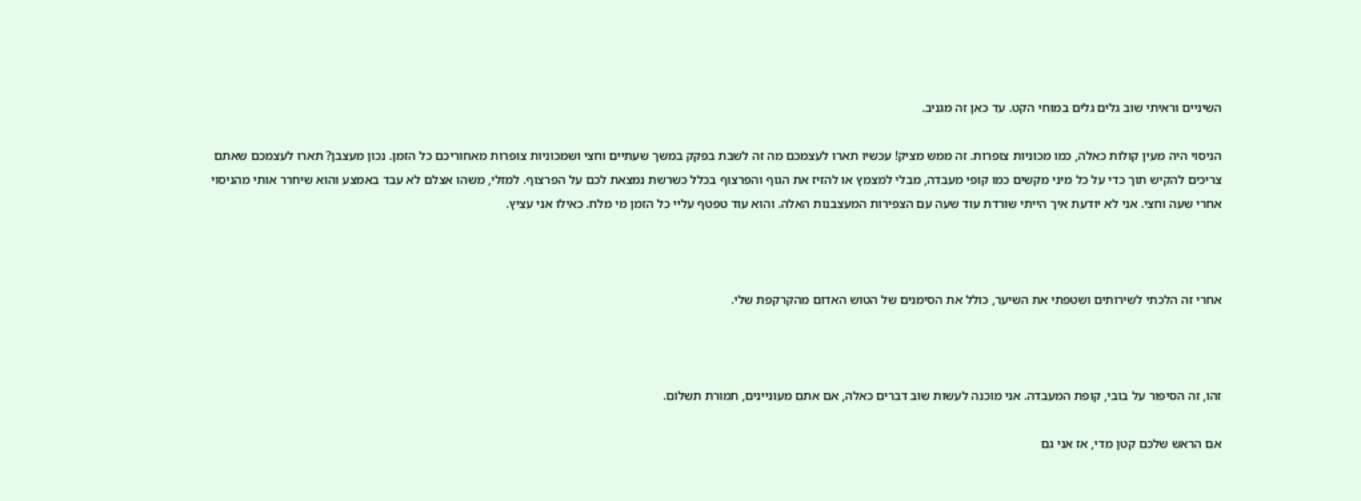השיניים וראיתי שוב גלים גלים במוחי הקט. עד כאן זה מגניב.

הניסוי היה מעין קולות כאלה, כמו מכוניות צופרות. זה ממש מציק! עכשיו תארו לעצמכם מה זה לשבת בפקק במשך שעתיים וחצי ושמכוניות צופרות מאחוריכם כל הזמן. נכון מעצבן? תארו לעצמכם שאתם צריכים להקיש תוך כדי על כל מיני מקשים כמו קופי מעבדה, מבלי למצמץ או להזיז את הגוף והפרצוף בכלל כשרשת נמצאת לכם על הפרצוף. למזלי, משהו אצלם לא עבד באמצע והוא שיחרר אותי מהניסוי אחרי שעה וחצי. אני לא יודעת איך הייתי שורדת עוד שעה עם הצפירות המעצבנות האלה. והוא עוד טפטף עליי כל הזמן מי מלח. כאילו אני עציץ.



אחרי זה הלכתי לשירותים ושטפתי את השיער, כולל את הסימנים של הטוש האדום מהקרקפת שלי.



זהו, זה הסיפור על בובי, קופת המעבדה. אני מוכנה לעשות שוב דברים כאלה, אם אתם מעוניינים, תמורת תשלום.

אם הראש שלכם קטן מדי, אז אני גם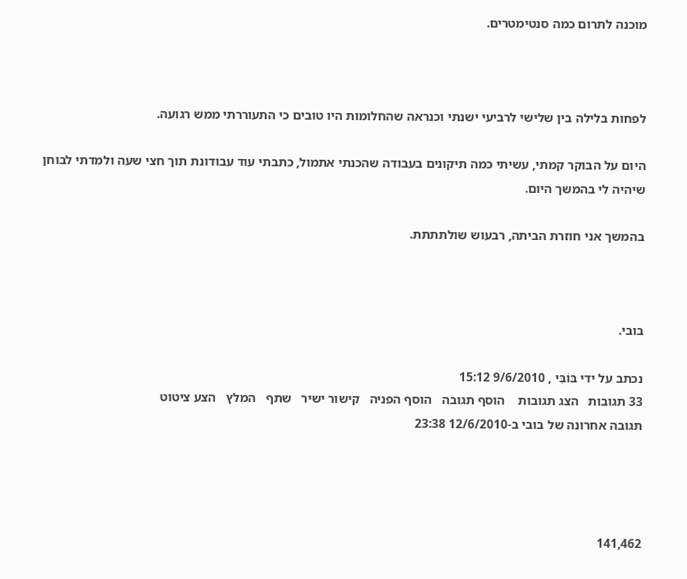מוכנה לתרום כמה סנטימטרים.



לפחות בלילה בין שלישי לרביעי ישנתי וכנראה שהחלומות היו טובים כי התעוררתי ממש רגועה.

היום על הבוקר קמתי, עשיתי כמה תיקונים בעבודה שהכנתי אתמול, כתבתי עוד עבודונת תוך חצי שעה ולמדתי לבוחן שיהיה לי בהמשך היום.

בהמשך אני חוזרת הביתה, רבעוש שולתתתת.



בובי.

נכתב על ידי בּוֹבִּי , 9/6/2010 15:12
33 תגובות   הצג תגובות    הוסף תגובה   הוסף הפניה   קישור ישיר   שתף   המלץ   הצע ציטוט
תגובה אחרונה של בובי ב-12/6/2010 23:38




141,462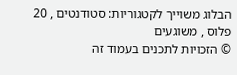הבלוג משוייך לקטגוריות: סטודנטים , 20 פלוס , משוגעים
© הזכויות לתכנים בעמוד זה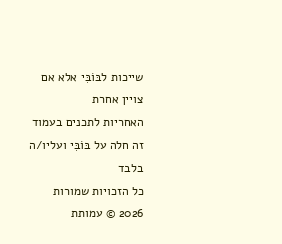שייכות לבּוֹבִּי אלא אם צויין אחרת
האחריות לתכנים בעמוד זה חלה על בּוֹבִּי ועליו/ה בלבד
כל הזכויות שמורות 2026 © עמותת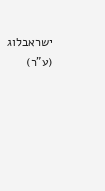ישראבלוג (ע"ר)